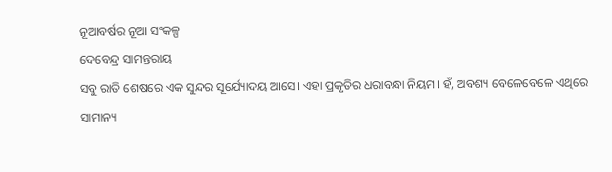ନୂଆବର୍ଷର ନୂଆ ସଂକଳ୍ପ
ଦେବେନ୍ଦ୍ର ସାମନ୍ତରାୟ
ସବୁ ରାତି ଶେଷରେ ଏକ ସୁନ୍ଦର ସୂର୍ଯ୍ୟୋଦୟ ଆସେ। ଏହା ପ୍ରକୃତିର ଧରାବନ୍ଧା ନିୟମ। ହଁ, ଅବଶ୍ୟ ବେଳେବେଳେ ଏଥିରେ ସାମାନ୍ୟ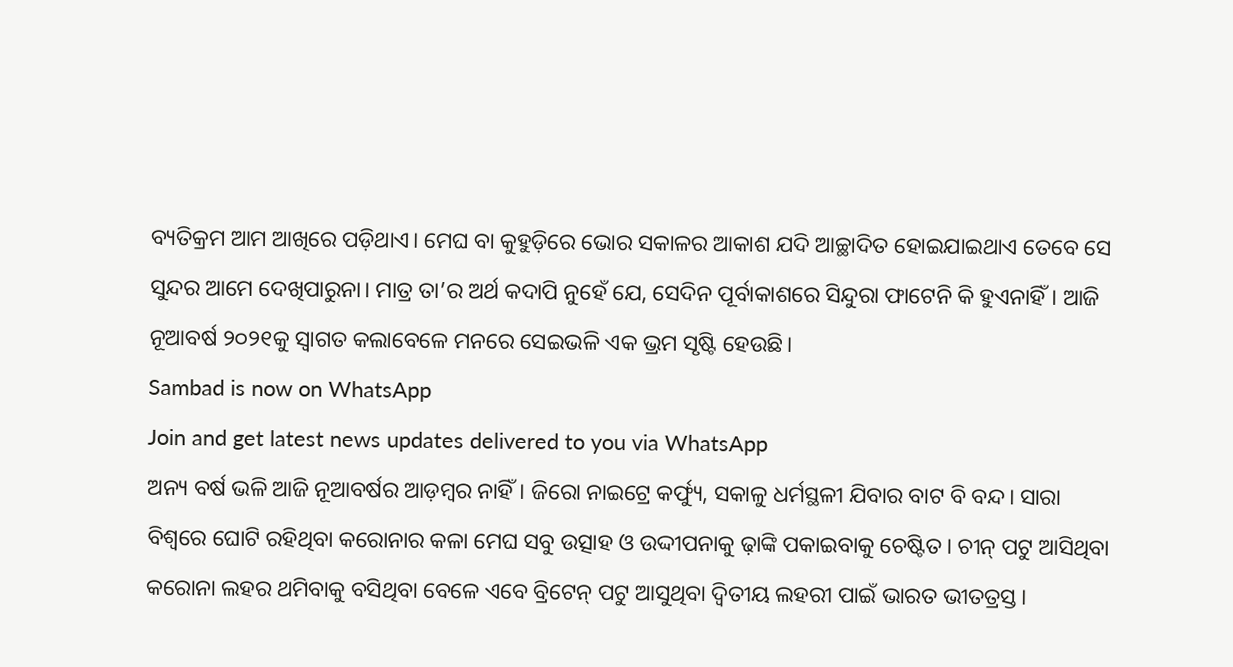ବ୍ୟତିକ୍ରମ ଆମ ଆଖିରେ ପଡ଼ିଥାଏ। ମେଘ ବା କୁହୁଡ଼ିରେ ଭୋର ସକାଳର ଆକାଶ ଯଦି ଆଚ୍ଛାଦିତ ହୋଇଯାଇଥାଏ ତେବେ ସେ ସୁନ୍ଦର ଆମେ ଦେଖିପାରୁନା। ମାତ୍ର ତା’ର ଅର୍ଥ କଦାପି ନୁହେଁ ଯେ, ସେଦିନ ପୂର୍ବାକାଶରେ ସିନ୍ଦୁରା ଫାଟେନି କି ହୁଏନାହିଁ। ଆଜି ନୂଆବର୍ଷ ୨୦୨୧କୁ ସ୍ବାଗତ କଲାବେଳେ ମନରେ ସେଇଭଳି ଏକ ଭ୍ରମ ସୃଷ୍ଟି ହେଉଛି।
Sambad is now on WhatsApp
Join and get latest news updates delivered to you via WhatsApp
ଅନ୍ୟ ବର୍ଷ ଭଳି ଆଜି ନୂଆବର୍ଷର ଆଡ଼ମ୍ବର ନାହିଁ। ଜିରୋ ନାଇଟ୍ରେ କର୍ଫ୍ୟୁ, ସକାଳୁ ଧର୍ମସ୍ଥଳୀ ଯିବାର ବାଟ ବି ବନ୍ଦ। ସାରା ବିଶ୍ବରେ ଘୋଟି ରହିଥିବା କରୋନାର କଳା ମେଘ ସବୁ ଉତ୍ସାହ ଓ ଉଦ୍ଦୀପନାକୁ ଢ଼ାଙ୍କି ପକାଇବାକୁ ଚେଷ୍ଟିତ। ଚୀନ୍ ପଟୁ ଆସିଥିବା କରୋନା ଲହର ଥମିବାକୁ ବସିଥିବା ବେଳେ ଏବେ ବ୍ରିଟେନ୍ ପଟୁ ଆସୁଥିବା ଦ୍ବିତୀୟ ଲହରୀ ପାଇଁ ଭାରତ ଭୀତତ୍ରସ୍ତ।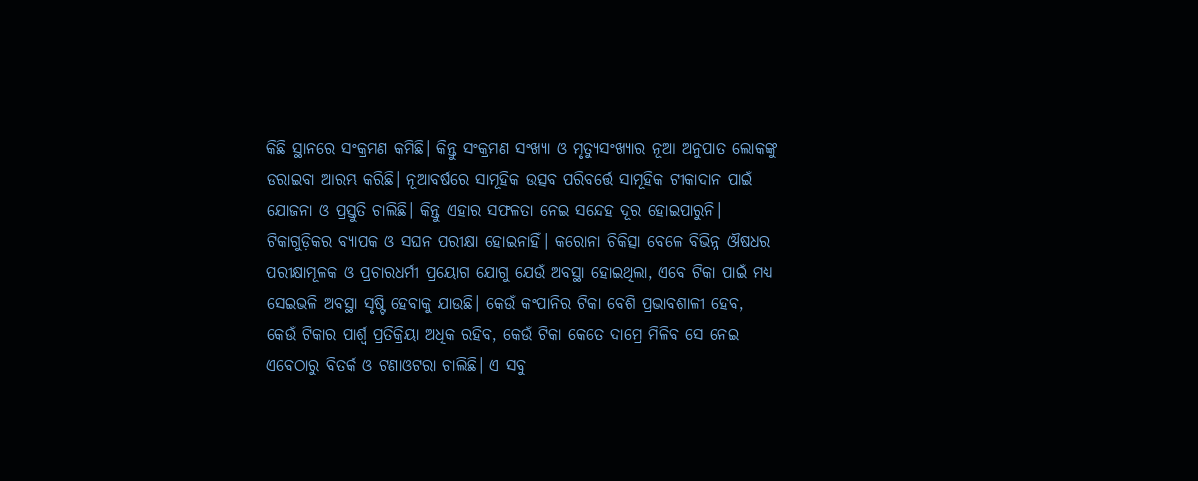କିଛି ସ୍ଥାନରେ ସଂକ୍ରମଣ କମିଛି। କିନ୍ତୁ ସଂକ୍ରମଣ ସଂଖ୍ୟା ଓ ମୃତ୍ୟୁସଂଖ୍ୟାର ନୂଆ ଅନୁପାତ ଲୋକଙ୍କୁ ଡରାଇବା ଆରମ୍ଭ କରିଛି। ନୂଆବର୍ଷରେ ସାମୂହିକ ଉତ୍ସବ ପରିବର୍ତ୍ତେ ସାମୂହିକ ଟୀକାଦାନ ପାଇଁ ଯୋଜନା ଓ ପ୍ରସ୍ତୁତି ଚାଲିଛି। କିନ୍ତୁ ଏହାର ସଫଳତା ନେଇ ସନ୍ଦେହ ଦୂର ହୋଇପାରୁନି। ଟିକାଗୁଡ଼ିକର ବ୍ୟାପକ ଓ ସଘନ ପରୀକ୍ଷା ହୋଇନାହିଁ। କରୋନା ଚିକିତ୍ସା ବେଳେ ବିଭିନ୍ନ ଔଷଧର ପରୀକ୍ଷାମୂଳକ ଓ ପ୍ରଚାରଧର୍ମୀ ପ୍ରୟୋଗ ଯୋଗୁ ଯେଉଁ ଅବସ୍ଥା ହୋଇଥିଲା, ଏବେ ଟିକା ପାଇଁ ମଧ୍ୟ ସେଇଭଳି ଅବସ୍ଥା ସୃଷ୍ଟି ହେବାକୁ ଯାଉଛି। କେଉଁ କଂପାନିର ଟିକା ବେଶି ପ୍ରଭାବଶାଳୀ ହେବ, କେଉଁ ଟିକାର ପାର୍ଶ୍ବ ପ୍ରତିକ୍ରିୟା ଅଧିକ ରହିବ, କେଉଁ ଟିକା କେତେ ଦାମ୍ରେ ମିଳିବ ସେ ନେଇ ଏବେଠାରୁ ବିତର୍କ ଓ ଟଣାଓଟରା ଚାଲିଛି। ଏ ସବୁ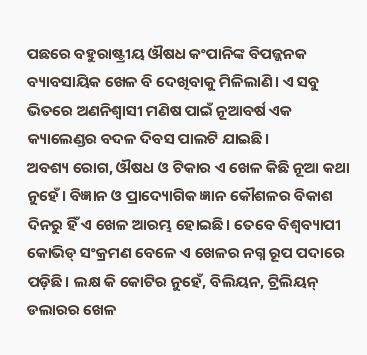ପଛରେ ବହୁରାଷ୍ଟ୍ରୀୟ ଔଷଧ କଂପାନିଙ୍କ ବିପଜ୍ଜନକ ବ୍ୟାବସାୟିକ ଖେଳ ବି ଦେଖିବାକୁ ମିଳିଲାଣି। ଏ ସବୁ ଭିତରେ ଅଣନିଶ୍ବାସୀ ମଣିଷ ପାଇଁ ନୂଆବର୍ଷ ଏକ କ୍ୟାଲେଣ୍ଡର ବଦଳ ଦିବସ ପାଲଟି ଯାଇଛି।
ଅବଶ୍ୟ ରୋଗ, ଔଷଧ ଓ ଟିକାର ଏ ଖେଳ କିଛି ନୂଆ କଥା ନୁହେଁ। ବିଜ୍ଞାନ ଓ ପ୍ରାଦ୍ୟୋଗିକ ଜ୍ଞାନ କୌଶଳର ବିକାଶ ଦିନରୁ ହିଁ ଏ ଖେଳ ଆରମ୍ଭ ହୋଇଛି। ତେବେ ବିଶ୍ବବ୍ୟାପୀ କୋଭିଡ୍ ସଂକ୍ରମଣ ବେଳେ ଏ ଖେଳର ନଗ୍ନ ରୂପ ପଦାରେ ପଡ଼ିଛି। ଲକ୍ଷ କି କୋଟିର ନୁହେଁ, ବିଲିୟନ, ଟ୍ରିଲିୟନ୍ ଡଲାରର ଖେଳ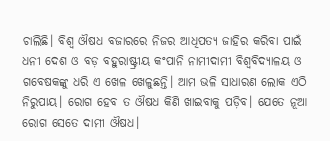ଚାଲିଛି। ବିଶ୍ବ ଔଷଧ ବଜାରରେ ନିଜର ଆଧିପତ୍ୟ ଜାହିର କରିବା ପାଇଁ ଧନୀ ଦେଶ ଓ ବଡ଼ ବହୁରାଷ୍ଟ୍ରୀୟ କଂପାନି ନାମୀଦାମୀ ବିଶ୍ବବିଦ୍ୟାଳୟ ଓ ଗବେଷକଙ୍କୁ ଧରି ଏ ଖେଳ ଖେଳୁଛନ୍ତି। ଆମ ଭଳି ସାଧାରଣ ଲୋକ ଏଠି ନିରୁପାୟ। ରୋଗ ହେବ ତ ଔଷଧ କିଣି ଖାଇବାକୁ ପଡ଼ିବ। ଯେତେ ନୂଆ ରୋଗ ସେତେ ଦାମୀ ଔଷଧ।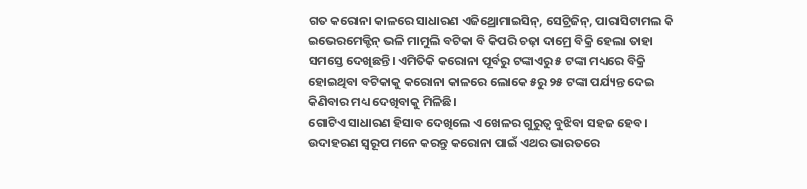ଗତ କରୋନା କାଳରେ ସାଧାରଣ ଏଜିଥ୍ରୋମାଇସିନ୍, ସେଟ୍ରିଜିନ୍, ପାରାସିଟାମଲ କି ଇଭେରମେକ୍ଟିନ୍ ଭଳି ମାମୁଲି ବଟିକା ବି କିପରି ଚଢ଼ା ଦାମ୍ରେ ବିକ୍ରି ହେଲା ତାହା ସମସ୍ତେ ଦେଖିଛନ୍ତି। ଏମିତିକି କରୋନା ପୂର୍ବରୁ ଟଙ୍କାଏରୁ ୫ ଟଙ୍କା ମଧ୍ୟରେ ବିକ୍ରି ହୋଇଥିବା ବଟିକାକୁ କରୋନା କାଳରେ ଲୋକେ ୫ରୁ ୨୫ ଟଙ୍କା ପର୍ଯ୍ୟନ୍ତ ଦେଇ କିଣିବାର ମଧ୍ୟ ଦେଖିବାକୁ ମିଳିଛି।
ଗୋଟିଏ ସାଧାରଣ ହିସାବ ଦେଖିଲେ ଏ ଖେଳର ଗୁରୁତ୍ବ ବୁଝିବା ସହଜ ହେବ। ଉଦାହରଣ ସ୍ବରୂପ ମନେ କରନ୍ତୁ କରୋନା ପାଇଁ ଏଥର ଭାରତରେ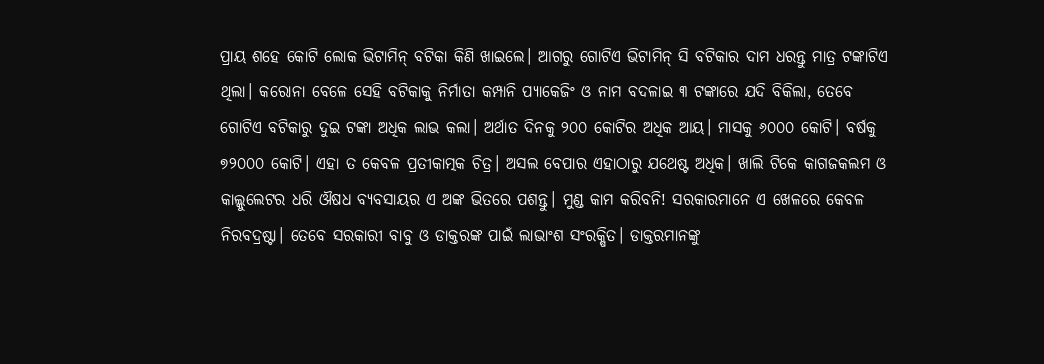ପ୍ରାୟ ଶହେ କୋଟି ଲୋକ ଭିଟାମିନ୍ ବଟିକା କିଣି ଖାଇଲେ। ଆଗରୁ ଗୋଟିଏ ଭିଟାମିନ୍ ସି ବଟିକାର ଦାମ ଧରନ୍ତୁ ମାତ୍ର ଟଙ୍କାଟିଏ ଥିଲା। କରୋନା ବେଳେ ସେହି ବଟିକାକୁ ନିର୍ମାତା କମ୍ପାନି ପ୍ୟାକେଜିଂ ଓ ନାମ ବଦଳାଇ ୩ ଟଙ୍କାରେ ଯଦି ବିକିଲା, ତେବେ ଗୋଟିଏ ବଟିକାରୁ ଦୁଇ ଟଙ୍କା ଅଧିକ ଲାଭ କଲା। ଅର୍ଥାତ ଦିନକୁ ୨୦୦ କୋଟିର ଅଧିକ ଆୟ। ମାସକୁ ୬୦୦୦ କୋଟି। ବର୍ଷକୁ ୭୨୦୦୦ କୋଟି। ଏହା ତ କେବଳ ପ୍ରତୀକାତ୍ମକ ଚିତ୍ର। ଅସଲ ବେପାର ଏହାଠାରୁ ଯଥେଷ୍ଟ ଅଧିକ। ଖାଲି ଟିକେ କାଗଜକଲମ ଓ କାଲ୍କୁଲେଟର ଧରି ଔଷଧ ବ୍ୟବସାୟର ଏ ଅଙ୍କ ଭିତରେ ପଶନ୍ତୁ। ମୁଣ୍ଡ କାମ କରିବନି! ସରକାରମାନେ ଏ ଖେଳରେ କେବଳ ନିରବଦ୍ରଷ୍ଟା। ତେବେ ସରକାରୀ ବାବୁ ଓ ଡାକ୍ତରଙ୍କ ପାଇଁ ଲାଭାଂଶ ସଂରକ୍ଷିତ। ଡାକ୍ତରମାନଙ୍କୁ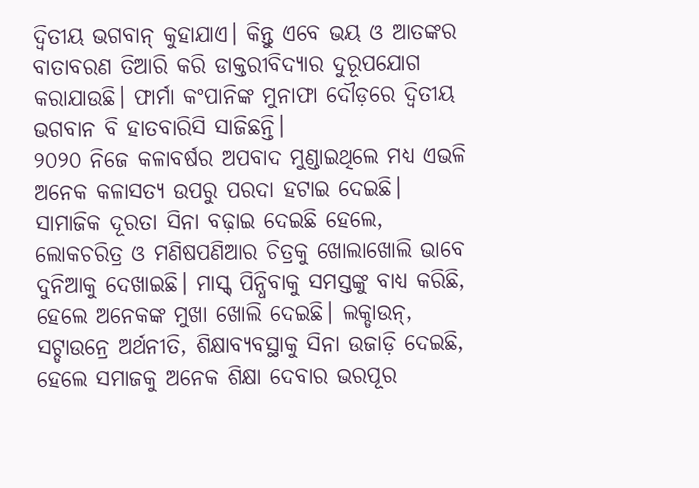ଦ୍ବିତୀୟ ଭଗବାନ୍ କୁହାଯାଏ। କିନ୍ତୁ ଏବେ ଭୟ ଓ ଆତଙ୍କର ବାତାବରଣ ତିଆରି କରି ଡାକ୍ତରୀବିଦ୍ୟାର ଦୁରୂପଯୋଗ କରାଯାଉଛି। ଫାର୍ମା କଂପାନିଙ୍କ ମୁନାଫା ଦୌଡ଼ରେ ଦ୍ବିତୀୟ ଭଗବାନ ବି ହାତବାରିସି ସାଜିଛନ୍ତି।
୨୦୨୦ ନିଜେ କଳାବର୍ଷର ଅପବାଦ ମୁଣ୍ଡାଇଥିଲେ ମଧ୍ୟ ଏଭଳି ଅନେକ କଳାସତ୍ୟ ଉପରୁ ପରଦା ହଟାଇ ଦେଇଛି। ସାମାଜିକ ଦୂରତା ସିନା ବଢ଼ାଇ ଦେଇଛି ହେଲେ, ଲୋକଚରିତ୍ର ଓ ମଣିଷପଣିଆର ଚିତ୍ରକୁ ଖୋଲାଖୋଲି ଭାବେ ଦୁନିଆକୁ ଦେଖାଇଛି। ମାସ୍କ୍ ପିନ୍ଧିବାକୁ ସମସ୍ତଙ୍କୁ ବାଧ୍ୟ କରିଛି, ହେଲେ ଅନେକଙ୍କ ମୁଖା ଖୋଲି ଦେଇଛି। ଲକ୍ଡାଉନ୍, ସଟ୍ଡାଉନ୍ରେ ଅର୍ଥନୀତି, ଶିକ୍ଷାବ୍ୟବସ୍ଥାକୁ ସିନା ଉଜାଡ଼ି ଦେଇଛି, ହେଲେ ସମାଜକୁ ଅନେକ ଶିକ୍ଷା ଦେବାର ଭରପୂର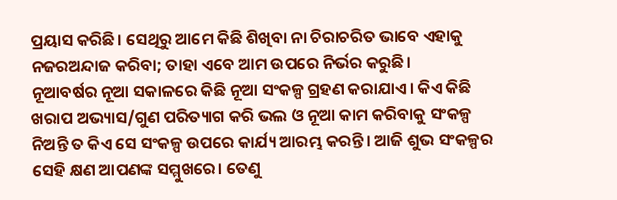ପ୍ରୟାସ କରିଛି। ସେଥିରୁ ଆମେ କିଛି ଶିଖିବା ନା ଚିରାଚରିତ ଭାବେ ଏହାକୁ ନଜରଅନ୍ଦାଜ କରିବା; ତାହା ଏବେ ଆମ ଉପରେ ନିର୍ଭର କରୁଛି।
ନୂଆବର୍ଷର ନୂଆ ସକାଳରେ କିଛି ନୂଆ ସଂକଳ୍ପ ଗ୍ରହଣ କରାଯାଏ। କିଏ କିଛି ଖରାପ ଅଭ୍ୟାସ/ଗୁଣ ପରିତ୍ୟାଗ କରି ଭଲ ଓ ନୂଆ କାମ କରିବାକୁ ସଂକଳ୍ପ ନିଅନ୍ତି ତ କିଏ ସେ ସଂକଳ୍ପ ଉପରେ କାର୍ଯ୍ୟ ଆରମ୍ଭ କରନ୍ତି। ଆଜି ଶୁଭ ସଂକଳ୍ପର ସେହି କ୍ଷଣ ଆପଣଙ୍କ ସମ୍ମୁଖରେ। ତେଣୁ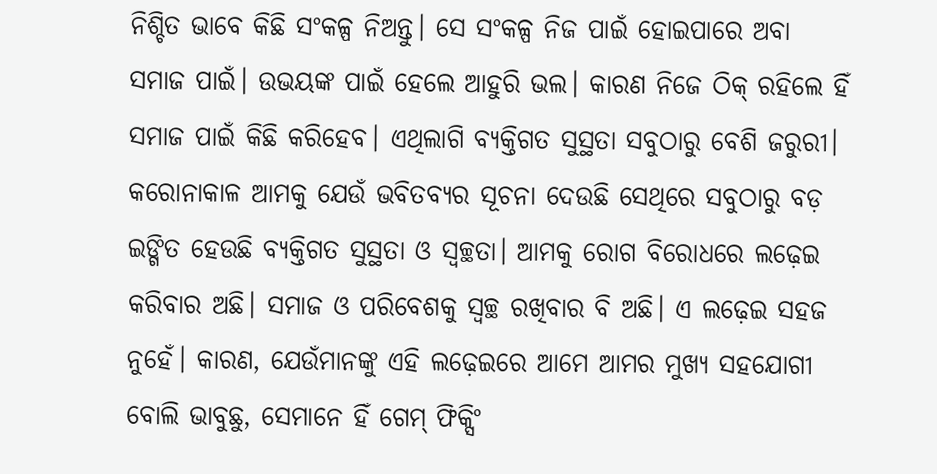ନିଶ୍ଚିତ ଭାବେ କିଛି ସଂକଳ୍ପ ନିଅନ୍ତୁ। ସେ ସଂକଳ୍ପ ନିଜ ପାଇଁ ହୋଇପାରେ ଅବା ସମାଜ ପାଇଁ। ଉଭୟଙ୍କ ପାଇଁ ହେଲେ ଆହୁରି ଭଲ। କାରଣ ନିଜେ ଠିକ୍ ରହିଲେ ହିଁ ସମାଜ ପାଇଁ କିଛି କରିହେବ। ଏଥିଲାଗି ବ୍ୟକ୍ତିଗତ ସୁସ୍ଥତା ସବୁଠାରୁ ବେଶି ଜରୁରୀ। କରୋନାକାଳ ଆମକୁ ଯେଉଁ ଭବିତବ୍ୟର ସୂଚନା ଦେଉଛି ସେଥିରେ ସବୁଠାରୁ ବଡ଼ ଇଙ୍ଗିତ ହେଉଛି ବ୍ୟକ୍ତିଗତ ସୁସ୍ଥତା ଓ ସ୍ବଚ୍ଛତା। ଆମକୁ ରୋଗ ବିରୋଧରେ ଲଢ଼େଇ କରିବାର ଅଛି। ସମାଜ ଓ ପରିବେଶକୁ ସ୍ବଚ୍ଛ ରଖିବାର ବି ଅଛି। ଏ ଲଢ଼େଇ ସହଜ ନୁହେଁ। କାରଣ, ଯେଉଁମାନଙ୍କୁ ଏହି ଲଢ଼େଇରେ ଆମେ ଆମର ମୁଖ୍ୟ ସହଯୋଗୀ ବୋଲି ଭାବୁଛୁ, ସେମାନେ ହିଁ ଗେମ୍ ଫିକ୍ସିଂ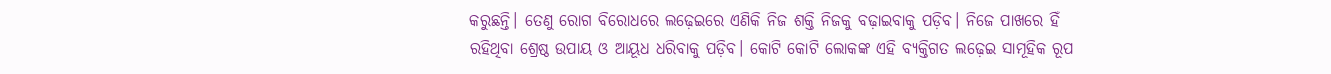କରୁଛନ୍ତି। ତେଣୁ ରୋଗ ବିରୋଧରେ ଲଢ଼େଇରେ ଏଣିକି ନିଜ ଶକ୍ତି ନିଜକୁ ବଢ଼ାଇବାକୁ ପଡ଼ିବ। ନିଜେ ପାଖରେ ହିଁ ରହିଥିବା ଶ୍ରେଷ୍ଠ ଉପାୟ ଓ ଆୟୂଧ ଧରିବାକୁ ପଡ଼ିବ। କୋଟି କୋଟି ଲୋକଙ୍କ ଏହି ବ୍ୟକ୍ତିଗତ ଲଢ଼େଇ ସାମୂହିକ ରୂପ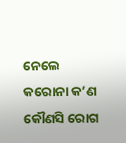ନେଲେ କରୋନା କ’ଣ କୌଣସି ରୋଗ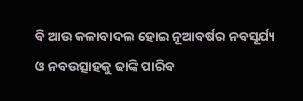ବି ଆଉ କଳାବାଦଲ ହୋଇ ନୂଆବର୍ଷର ନବସୂର୍ଯ୍ୟ ଓ ନବଉତ୍ସାହକୁ ଢାଙ୍କି ପାରିବ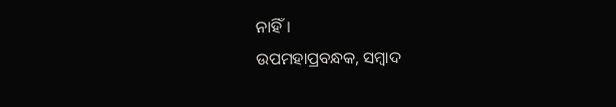ନାହିଁ।
ଉପମହାପ୍ରବନ୍ଧକ, ସମ୍ବାଦ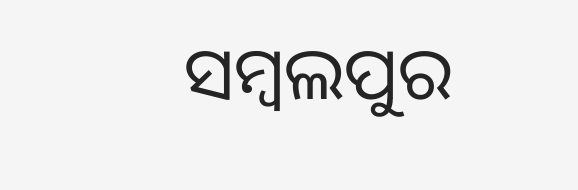ସମ୍ବଲପୁର